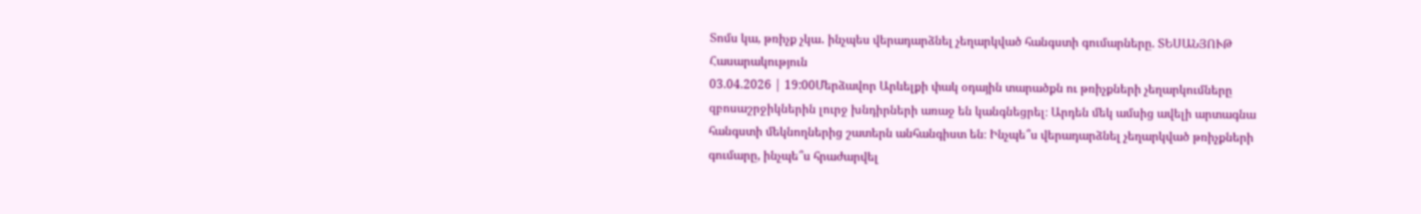Տոմս կա, թռիչք չկա․ ինչպես վերադարձնել չեղարկված հանգստի գումարները. ՏԵՍԱՆՅՈՒԹ
Հասարակություն
03.04.2026 | 19:00Մերձավոր Արևելքի փակ օդային տարածքն ու թռիչքների չեղարկումները զբոսաշրջիկներին լուրջ խնդիրների առաջ են կանգնեցրել։ Արդեն մեկ ամսից ավելի արտագնա հանգստի մեկնողներից շատերն անհանգիստ են։ Ինչպե՞ս վերադարձնել չեղարկված թռիչքների գումարը, ինչպե՞ս հրաժարվել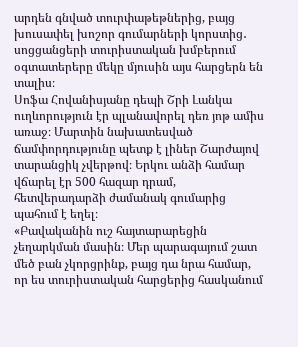արդեն գնված տուրփաթեթներից, բայց խուսափել խոշոր գումարների կորստից․ սոցցանցերի տուրիստական խմբերում օգտատերերը մեկը մյուսին այս հարցերն են տալիս։
Սոֆա Հովանիսյանը դեպի Շրի Լանկա ուղևորություն էր պլանավորել դեռ յոթ ամիս առաջ։ Մարտին նախատեսված ճամփորդությունը պետք է լիներ Շարժայով տարանցիկ չվերթով։ Երկու անձի համար վճարել էր 500 հազար դրամ, հետվերադարձի ժամանակ գումարից պահում է եղել։
«Բավականին ուշ հայտարարեցին չեղարկման մասին։ Մեր պարագայում շատ մեծ բան չկորցրինք, բայց դա նրա համար, որ ես տուրիստական հարցերից հասկանում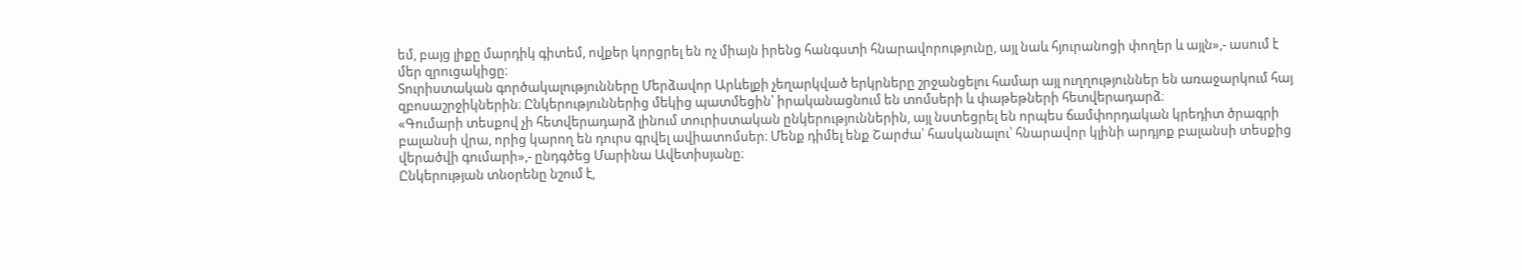եմ, բայց լիքը մարդիկ գիտեմ, ովքեր կորցրել են ոչ միայն իրենց հանգստի հնարավորությունը, այլ նաև հյուրանոցի փողեր և այլն»,- ասում է մեր զրուցակիցը։
Տուրիստական գործակալությունները Մերձավոր Արևելքի չեղարկված երկրները շրջանցելու համար այլ ուղղություններ են առաջարկում հայ զբոսաշրջիկներին։ Ընկերություններից մեկից պատմեցին՝ իրականացնում են տոմսերի և փաթեթների հետվերադարձ։
«Գումարի տեսքով չի հետվերադարձ լինում տուրիստական ընկերություններին, այլ նստեցրել են որպես ճամփորդական կրեդիտ ծրագրի բալանսի վրա, որից կարող են դուրս գրվել ավիատոմսեր։ Մենք դիմել ենք Շարժա՝ հասկանալու՝ հնարավոր կլինի արդյոք բալանսի տեսքից վերածվի գումարի»,- ընդգծեց Մարինա Ավետիսյանը։
Ընկերության տնօրենը նշում է,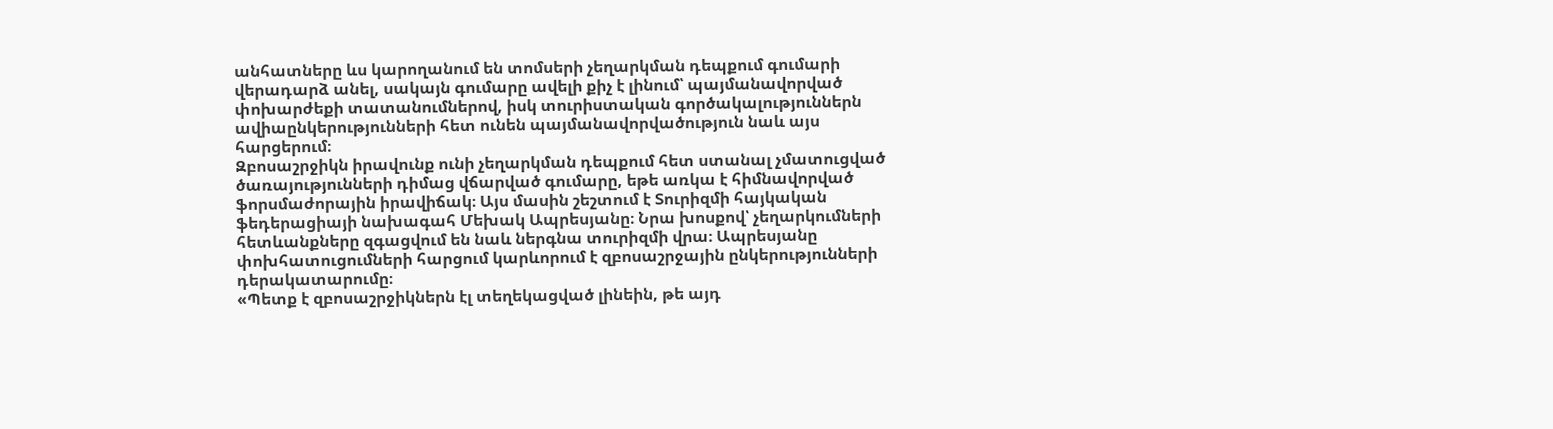անհատները ևս կարողանում են տոմսերի չեղարկման դեպքում գումարի վերադարձ անել, սակայն գումարը ավելի քիչ է լինում՝ պայմանավորված փոխարժեքի տատանումներով, իսկ տուրիստական գործակալություններն ավիաընկերությունների հետ ունեն պայմանավորվածություն նաև այս հարցերում։
Զբոսաշրջիկն իրավունք ունի չեղարկման դեպքում հետ ստանալ չմատուցված ծառայությունների դիմաց վճարված գումարը, եթե առկա է հիմնավորված ֆորսմաժորային իրավիճակ։ Այս մասին շեշտում է Տուրիզմի հայկական ֆեդերացիայի նախագահ Մեխակ Ապրեսյանը։ Նրա խոսքով՝ չեղարկումների հետևանքները զգացվում են նաև ներգնա տուրիզմի վրա։ Ապրեսյանը փոխհատուցումների հարցում կարևորում է զբոսաշրջային ընկերությունների դերակատարումը։
«Պետք է զբոսաշրջիկներն էլ տեղեկացված լինեին, թե այդ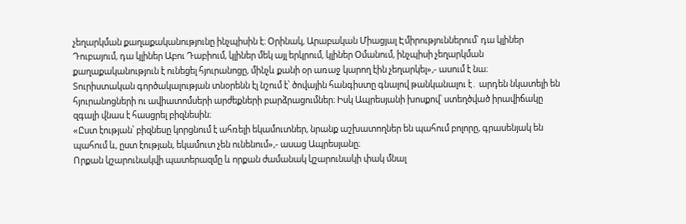չեղարկման քաղաքականությունը ինչպիսին է։ Օրինակ, Արաբական Միացյալ Էմիրություններում՝ դա կլիներ Դուբայում, դա կլիներ Աբու Դաբիում, կլիներ մեկ այլ երկրում, կլիներ Օմանում, ինչպիսի չեղարկման քաղաքականություն է ունեցել հյուրանոցը, մինչև քանի օր առաջ կարող էին չեղարկել»,- ասում է նա։
Տուրիստական գործակալության տնօրենն էլ նշում է՝ ծովային հանգիստը գնալով թանկանալու է․ արդեն նկատելի են հյուրանոցների ու ավիատոմսերի արժեքների բարձրացումներ։ Իսկ Ապրեսյանի խոսքով՝ ստեղծված իրավիճակը զգալի վնաս է հասցրել բիզնեսին։
«Ըստ էության՝ բիզնեսը կորցնում է ահռելի եկամուտներ, նրանք աշխատողներ են պահում բոլորը, գրասենյակ են պահում և, ըստ էության, եկամուտ չեն ունենում»,- ասաց Ապրեսյանը։
Որքան կշարունակվի պատերազմը և որքան ժամանակ կշարունակի փակ մնալ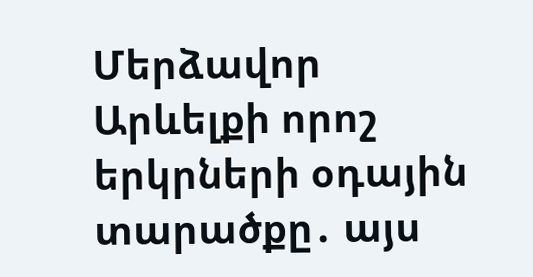Մերձավոր Արևելքի որոշ երկրների օդային տարածքը․ այս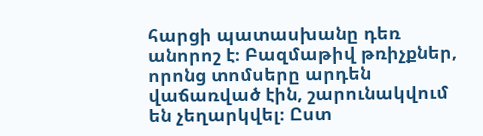հարցի պատասխանը դեռ անորոշ է։ Բազմաթիվ թռիչքներ, որոնց տոմսերը արդեն վաճառված էին, շարունակվում են չեղարկվել։ Ըստ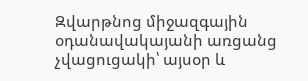Զվարթնոց միջազգային օդանավակայանի առցանց չվացուցակի՝ այսօր և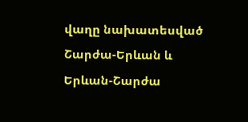վաղը նախատեսված Շարժա-Երևան և Երևան-Շարժա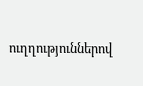ուղղություններով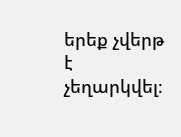երեք չվերթ է չեղարկվել։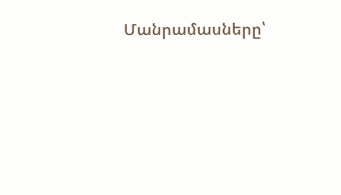Մանրամասները՝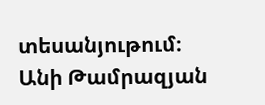տեսանյութում։
Անի Թամրազյան